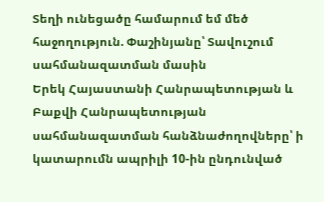Տեղի ունեցածը համարում եմ մեծ հաջողություն. Փաշինյանը՝ Տավուշում սահմանազատման մասին
Երեկ Հայաստանի Հանրապետության և Բաքվի Հանրապետության սահմանազատման հանձնաժողովները՝ ի կատարումն ապրիլի 10-ին ընդունված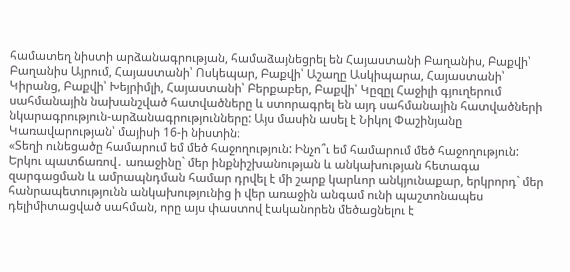համատեղ նիստի արձանագրության, համաձայնեցրել են Հայաստանի Բաղանիս, Բաքվի՝ Բաղանիս Այրում, Հայաստանի՝ Ոսկեպար, Բաքվի՝ Աշաղը Ասկիպարա, Հայաստանի՝ Կիրանց, Բաքվի՝ Խեյրիմլի, Հայաստանի՝ Բերքաբեր, Բաքվի՝ Կըզըլ Հաջիլի գյուղերում սահմանային նախանշված հատվածները և ստորագրել են այդ սահմանային հատվածների նկարագրություն-արձանագրությունները: Այս մասին ասել է Նիկոլ Փաշինյանը Կառավարության՝ մայիսի 16-ի նիստին։
«Տեղի ունեցածը համարում եմ մեծ հաջողություն: Ինչո՞ւ եմ համարում մեծ հաջողություն: Երկու պատճառով․ առաջինը` մեր ինքնիշխանության և անկախության հետագա զարգացման և ամրապնդման համար դրվել է մի շարք կարևոր անկյունաքար, երկրորդ` մեր հանրապետությունն անկախությունից ի վեր առաջին անգամ ունի պաշտոնապես դելիմիտացված սահման, որը այս փաստով էականորեն մեծացնելու է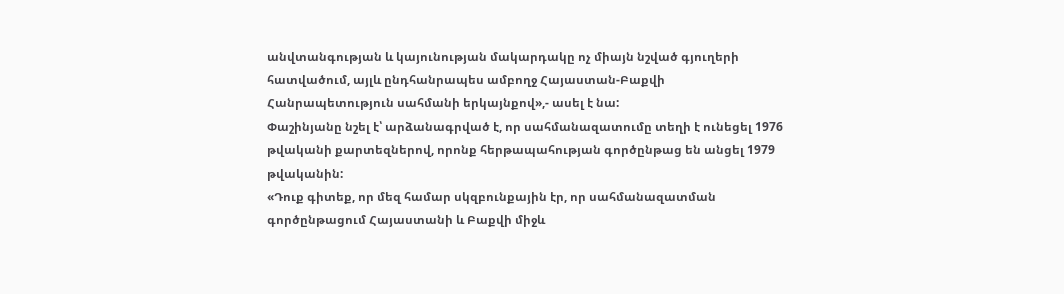անվտանգության և կայունության մակարդակը ոչ միայն նշված գյուղերի հատվածում, այլև ընդհանրապես ամբողջ Հայաստան-Բաքվի Հանրապետություն սահմանի երկայնքով»,- ասել է նա:
Փաշինյանը նշել է՝ արձանագրված է, որ սահմանազատումը տեղի է ունեցել 1976 թվականի քարտեզներով, որոնք հերթապահության գործընթաց են անցել 1979 թվականին:
«Դուք գիտեք, որ մեզ համար սկզբունքային էր, որ սահմանազատման գործընթացում Հայաստանի և Բաքվի միջև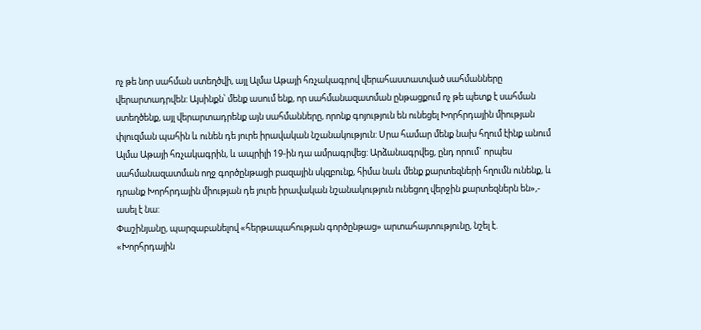ոչ թե նոր սահման ստեղծվի, այլ Ալմա Աթայի հռչակագրով վերահաստատված սահմանները վերարտադրվեն: Այսինքն՝ մենք ասում ենք, որ սահմանազատման ընթացքում ոչ թե պետք է սահման ստեղծենք, այլ վերարտադրենք այն սահմանները, որոնք գոյություն են ունեցել Խորհրդային միության փլուզման պահին և ունեն դե յուրե իրավական նշանակություն: Սրա համար մենք նախ հղում էինք անում Ալմա Աթայի հռչակագրին, և ապրիլի 19-ին դա ամրագրվեց: Արձանագրվեց, ընդ որում` որպես սահմանազատման ողջ գործընթացի բազային սկզբունք, հիմա նաև մենք քարտեզների հղումն ունենք, և դրանք Խորհրդային միության դե յուրե իրավական նշանակություն ունեցող վերջին քարտեզներն են»,- ասել է նա:
Փաշինյանը, պարզաբանելով «հերթապահության գործընթաց» արտահայտությունը, նշել է. «Խորհրդային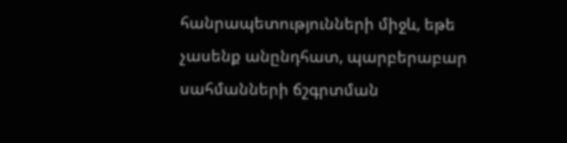հանրապետությունների միջև, եթե չասենք անընդհատ, պարբերաբար սահմանների ճշգրտման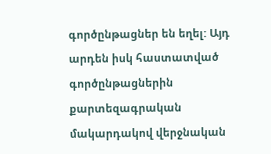գործընթացներ են եղել: Այդ արդեն իսկ հաստատված գործընթացներին քարտեզագրական մակարդակով վերջնական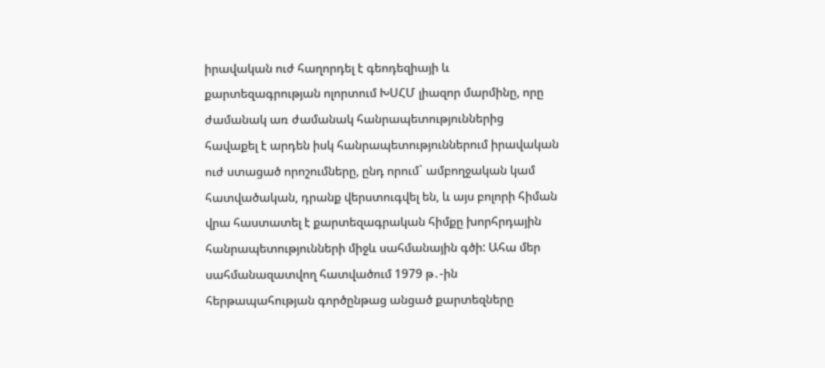իրավական ուժ հաղորդել է գեոդեզիայի և քարտեզագրության ոլորտում ԽՍՀՄ լիազոր մարմինը, որը ժամանակ առ ժամանակ հանրապետություններից հավաքել է արդեն իսկ հանրապետություններում իրավական ուժ ստացած որոշումները, ընդ որում` ամբողջական կամ հատվածական, դրանք վերստուգվել են, և այս բոլորի հիման վրա հաստատել է քարտեզագրական հիմքը խորհրդային հանրապետությունների միջև սահմանային գծի: Ահա մեր սահմանազատվող հատվածում 1979 թ․-ին հերթապահության գործընթաց անցած քարտեզները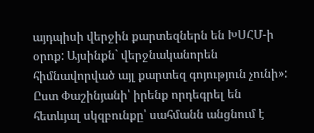այդպիսի վերջին քարտեզներն են ԽՍՀՄ-ի օրոք: Այսինքն` վերջնականորեն հիմնավորված այլ քարտեզ գոյություն չունի»:
Ըստ Փաշինյանի՝ իրենք որդեգրել են հետևյալ սկզբունքը՝ սահմանն անցնում է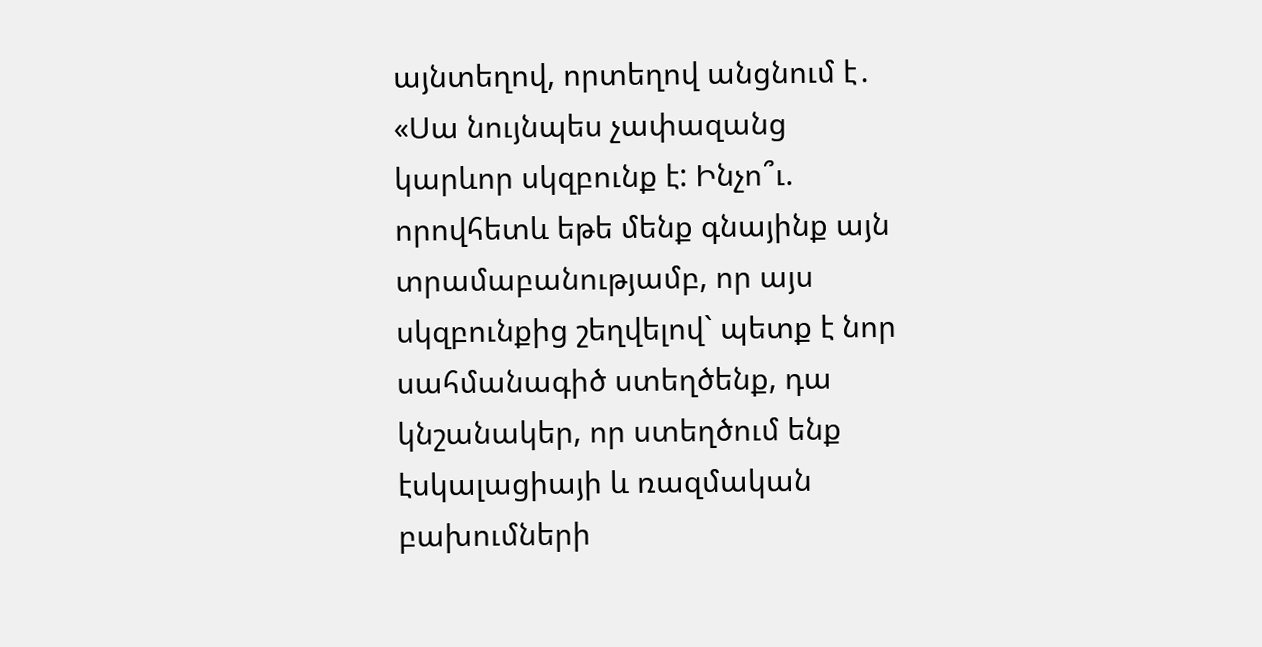այնտեղով, որտեղով անցնում է․ «Սա նույնպես չափազանց կարևոր սկզբունք է: Ինչո՞ւ. որովհետև եթե մենք գնայինք այն տրամաբանությամբ, որ այս սկզբունքից շեղվելով` պետք է նոր սահմանագիծ ստեղծենք, դա կնշանակեր, որ ստեղծում ենք էսկալացիայի և ռազմական բախումների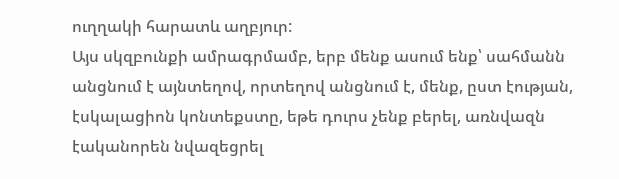ուղղակի հարատև աղբյուր:
Այս սկզբունքի ամրագրմամբ, երբ մենք ասում ենք՝ սահմանն անցնում է այնտեղով, որտեղով անցնում է, մենք, ըստ էության, էսկալացիոն կոնտեքստը, եթե դուրս չենք բերել, առնվազն էականորեն նվազեցրել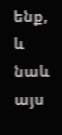ենք, և նաև այս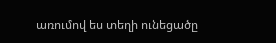առումով ես տեղի ունեցածը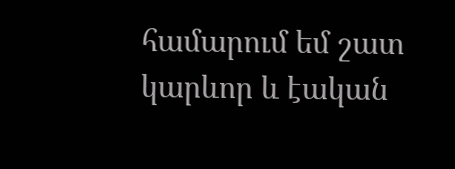համարում եմ շատ կարևոր և էական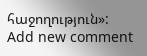հաջողություն»:
Add new comment